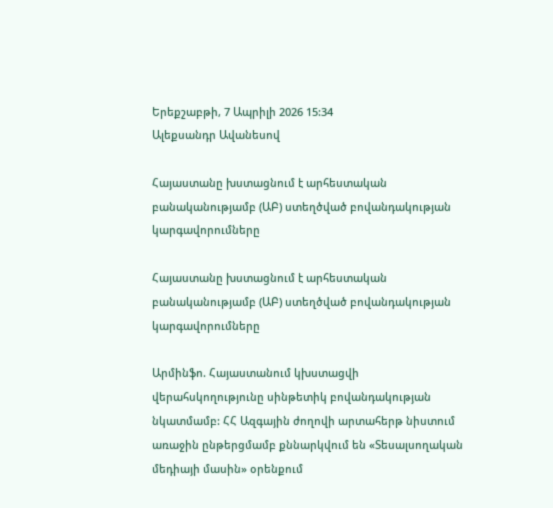Երեքշաբթի, 7 Ապրիլի 2026 15:34
Ալեքսանդր Ավանեսով

Հայաստանը խստացնում է արհեստական բանականությամբ (ԱԲ) ստեղծված բովանդակության կարգավորումները

Հայաստանը խստացնում է արհեստական բանականությամբ (ԱԲ) ստեղծված բովանդակության կարգավորումները

Արմինֆո. Հայաստանում կխստացվի վերահսկողությունը սինթետիկ բովանդակության նկատմամբ: ՀՀ Ազգային ժողովի արտահերթ նիստում առաջին ընթերցմամբ քննարկվում են «Տեսալսողական մեդիայի մասին» օրենքում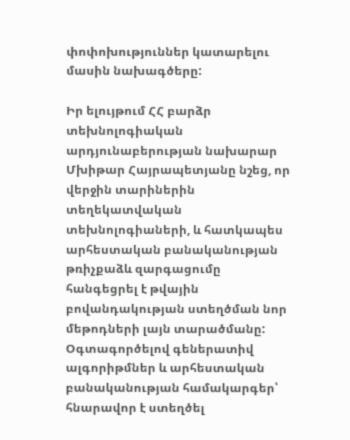փոփոխություններ կատարելու մասին նախագծերը:

Իր ելույթում ՀՀ բարձր տեխնոլոգիական արդյունաբերության նախարար Մխիթար Հայրապետյանը նշեց, որ վերջին տարիներին տեղեկատվական տեխնոլոգիաների, և հատկապես արհեստական բանականության թռիչքաձև զարգացումը հանգեցրել է թվային բովանդակության ստեղծման նոր մեթոդների լայն տարածմանը: Օգտագործելով գեներատիվ ալգորիթմներ և արհեստական բանականության համակարգեր՝ հնարավոր է ստեղծել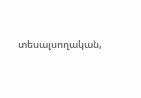տեսալսողական,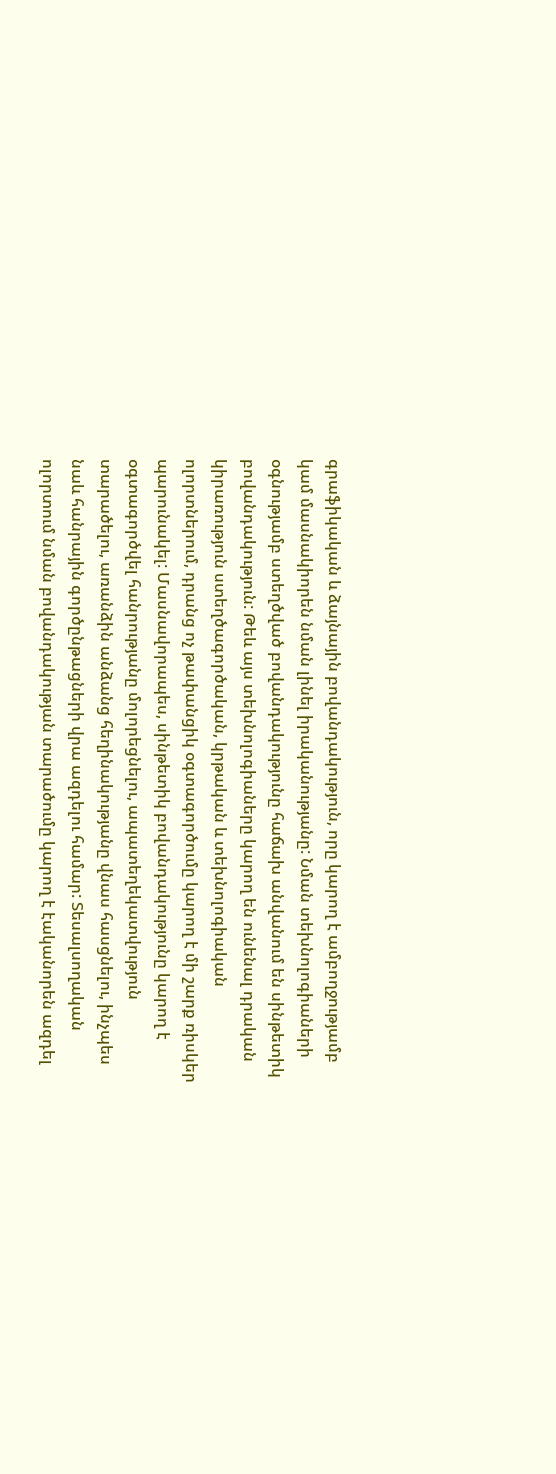գրաֆիկական և ձայնային բովանդակություն, որը կարող է ամբողջությամբ կամ մասնակիորեն նման լինել իրականությանը: Նման տեխնոլոգիաների օգնությամբ ստեղծված բովանդակությունը հաճախ անվանում են սինթետիկ բովանդակություն: Թեև այս տեխնոլոգիաները կարող են ունենալ դրական կիրառություն ստեղծագործական, կրթական և տեխնոլոգիական ոլորտներում, դրանց ոչ թափանցիկ օգտագործումը կարող է մի շարք ռիսկեր պարունակել: Մասնավորապես, սինթետիկ բովանդակությունը կարող է օգտագործվել հանրությանը մոլորեցնելու, ապատեղեկատվություն տարածելու, առանձին անձանց հեղինակությանը վնաս հասցնելու, ինչպես նաև հանրային գործընթացների վրա ազդելու համար: Տեսալսողական ոլորտում նման բովանդակության տարածումը կարող է էականորեն ազդել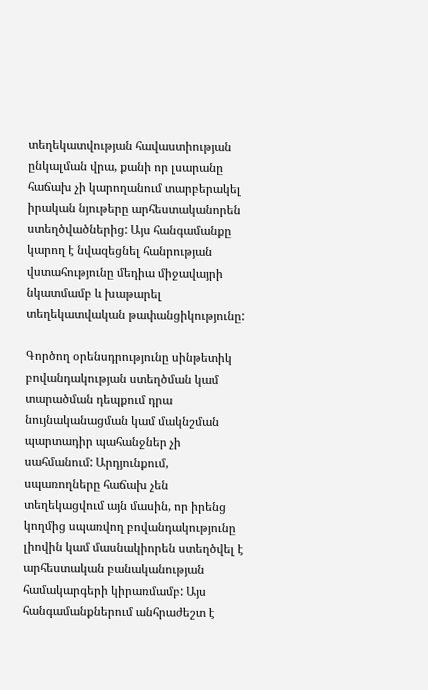տեղեկատվության հավաստիության ընկալման վրա, քանի որ լսարանը հաճախ չի կարողանում տարբերակել իրական նյութերը արհեստականորեն ստեղծվածներից: Այս հանգամանքը կարող է նվազեցնել հանրության վստահությունը մեդիա միջավայրի նկատմամբ և խաթարել տեղեկատվական թափանցիկությունը:

Գործող օրենսդրությունը սինթետիկ բովանդակության ստեղծման կամ տարածման դեպքում դրա նույնականացման կամ մակնշման պարտադիր պահանջներ չի սահմանում: Արդյունքում, սպառողները հաճախ չեն տեղեկացվում այն մասին, որ իրենց կողմից սպառվող բովանդակությունը լիովին կամ մասնակիորեն ստեղծվել է արհեստական բանականության համակարգերի կիրառմամբ: Այս հանգամանքներում անհրաժեշտ է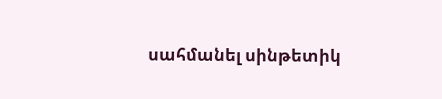սահմանել սինթետիկ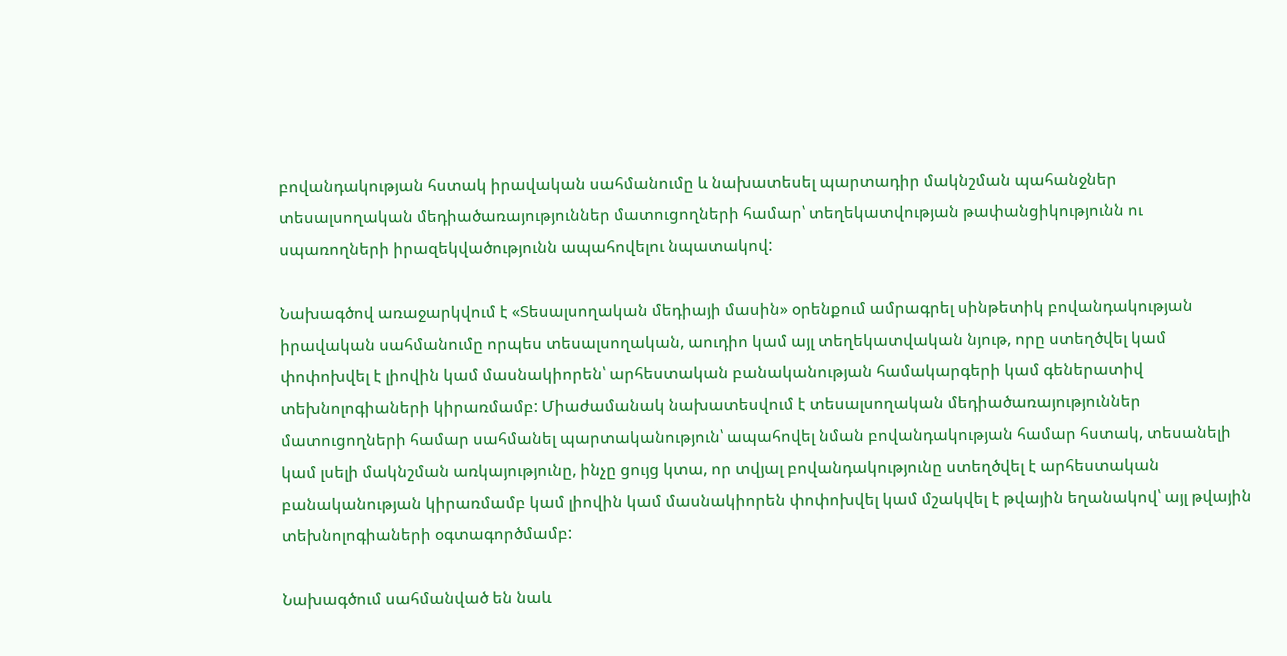բովանդակության հստակ իրավական սահմանումը և նախատեսել պարտադիր մակնշման պահանջներ տեսալսողական մեդիածառայություններ մատուցողների համար՝ տեղեկատվության թափանցիկությունն ու սպառողների իրազեկվածությունն ապահովելու նպատակով:

Նախագծով առաջարկվում է «Տեսալսողական մեդիայի մասին» օրենքում ամրագրել սինթետիկ բովանդակության իրավական սահմանումը որպես տեսալսողական, աուդիո կամ այլ տեղեկատվական նյութ, որը ստեղծվել կամ փոփոխվել է լիովին կամ մասնակիորեն՝ արհեստական բանականության համակարգերի կամ գեներատիվ տեխնոլոգիաների կիրառմամբ: Միաժամանակ նախատեսվում է տեսալսողական մեդիածառայություններ մատուցողների համար սահմանել պարտականություն՝ ապահովել նման բովանդակության համար հստակ, տեսանելի կամ լսելի մակնշման առկայությունը, ինչը ցույց կտա, որ տվյալ բովանդակությունը ստեղծվել է արհեստական բանականության կիրառմամբ կամ լիովին կամ մասնակիորեն փոփոխվել կամ մշակվել է թվային եղանակով՝ այլ թվային տեխնոլոգիաների օգտագործմամբ:

Նախագծում սահմանված են նաև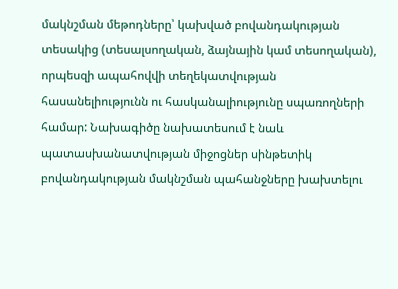մակնշման մեթոդները՝ կախված բովանդակության տեսակից (տեսալսողական, ձայնային կամ տեսողական), որպեսզի ապահովվի տեղեկատվության հասանելիությունն ու հասկանալիությունը սպառողների համար: Նախագիծը նախատեսում է նաև պատասխանատվության միջոցներ սինթետիկ բովանդակության մակնշման պահանջները խախտելու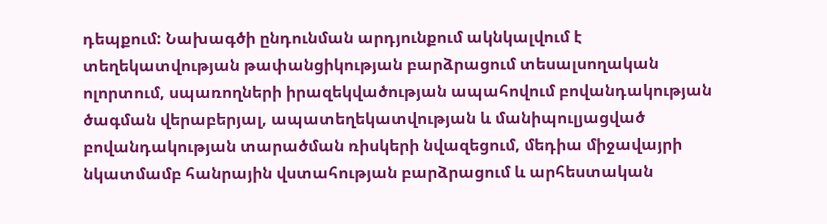դեպքում: Նախագծի ընդունման արդյունքում ակնկալվում է տեղեկատվության թափանցիկության բարձրացում տեսալսողական ոլորտում, սպառողների իրազեկվածության ապահովում բովանդակության ծագման վերաբերյալ, ապատեղեկատվության և մանիպուլյացված բովանդակության տարածման ռիսկերի նվազեցում, մեդիա միջավայրի նկատմամբ հանրային վստահության բարձրացում և արհեստական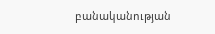բանականության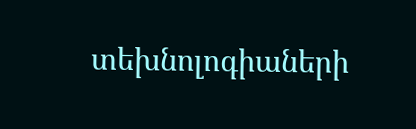տեխնոլոգիաների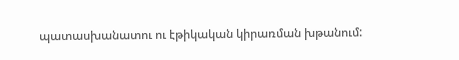պատասխանատու ու էթիկական կիրառման խթանում: